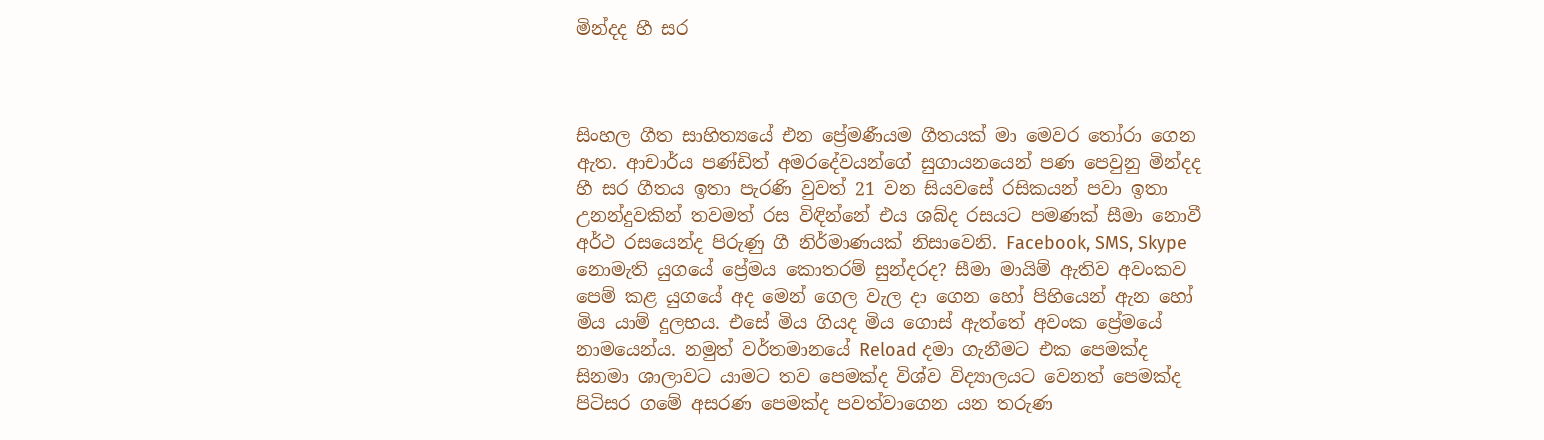මින්දද හී සර



සිංහල ගීත සාහිත්‍යයේ එන ප්‍රේමණීයම ගීතයක් මා මෙවර තෝරා ගෙන ඇත. ආචාර්ය පණ්ඩිත් අමරදේවයන්ගේ සුගායනයෙන් පණ පෙවුනු මින්දද හී සර ගීතය ඉතා පැරණි වුවත් 21 වන සියවසේ රසිකයන් පවා ඉතා උනන්දුවකින් තවමත් රස විඳින්නේ එය ශබ්ද රසයට පමණක් සීමා නොවී අර්ථ රසයෙන්ද පිරුණු ගී නිර්මාණයක් නිසාවෙනි. Facebook, SMS, Skype නොමැති යුගයේ ප්‍රේමය කොතරම් සුන්දරද? සීමා මායිම් ඇතිව අවංකව පෙම් කළ යුගයේ අද මෙන් ගෙල වැල දා ගෙන හෝ පිහියෙන් ඇන හෝ මිය යාම් දුලභය. එසේ මිය ගියද මිය ගොස් ඇත්තේ අවංක ප්‍රේමයේ නාමයෙන්ය. නමුත් වර්තමානයේ Reload දමා ගැනීමට එක පෙමක්ද සිනමා ශාලාවට යාමට තව පෙමක්ද විශ්ව විද්‍යාලයට වෙනත් පෙමක්ද පිටිසර ගමේ අසරණ පෙමක්ද පවත්වාගෙන යන තරුණ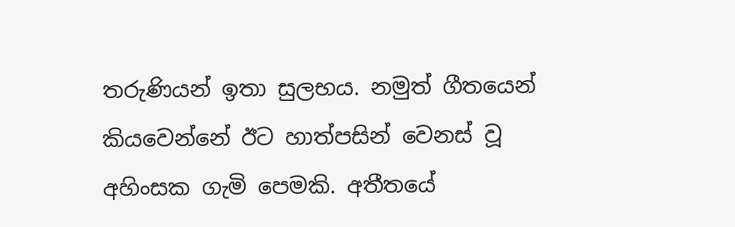තරුණියන් ඉතා සුලභය. නමුත් ගීතයෙන් කියවෙන්නේ ඊට හාත්පසින් වෙනස් වූ අහිංසක ගැමි පෙමකි. අතීතයේ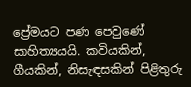ප්‍රේමයට පණ පෙවුණේ සාහිත්‍යයයි. කවියකින්, ගීයකින්, නිසැඳසකින් පිළිතුරු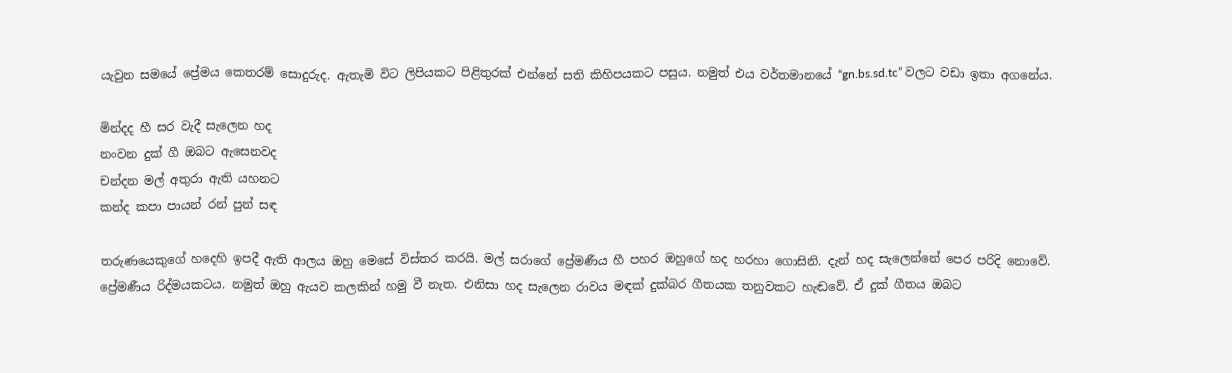යැවුන සමයේ ප්‍රේමය කෙතරම් සොදුරුද. ඇතැමි විට ලිපියකට පිළිතුරක් එන්නේ සති කිහිපයකට පසුය. නමුත් එය වර්තමානයේ “gn.bs.sd.tc” වලට වඩා ඉතා අගනේය.

මින්දද හී සර වැදී සැලෙන හද
නංවන දුක් ගී ඔබට ඇසෙනවද
චන්දන මල් අතුරා ඇති යහනට
කන්ද කපා පායන් රන් පුන් සඳ

තරුණයෙකුගේ හදෙහි ඉපදී ඇති ආලය ඔහු මෙසේ විස්තර කරයි. මල් සරාගේ ප්‍රේමණීය හී පහර ඔහුගේ හද හරහා ගොසිනි. දැන් හද සැලෙන්නේ පෙර පරිදි නොවේ. ප්‍රේමණීය රිද්මයකටය. නමුත් ඔහු ඇයව කලකින් හමු වී නැත. එනිසා හද සැලෙන රාවය මඳක් දුක්බර ගීතයක තනුවකට හැඬවේ. ඒ දුක් ගීතය ඔබට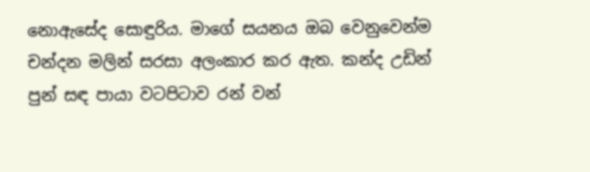නොඇසේද සොඳුරිය. මාගේ සයනය ඔබ වෙනුවෙන්ම චන්දන මලින් සරසා අලංකාර කර ඇත. කන්ද උඩින් පුන් සඳ පායා වටපිටාව රන් වන්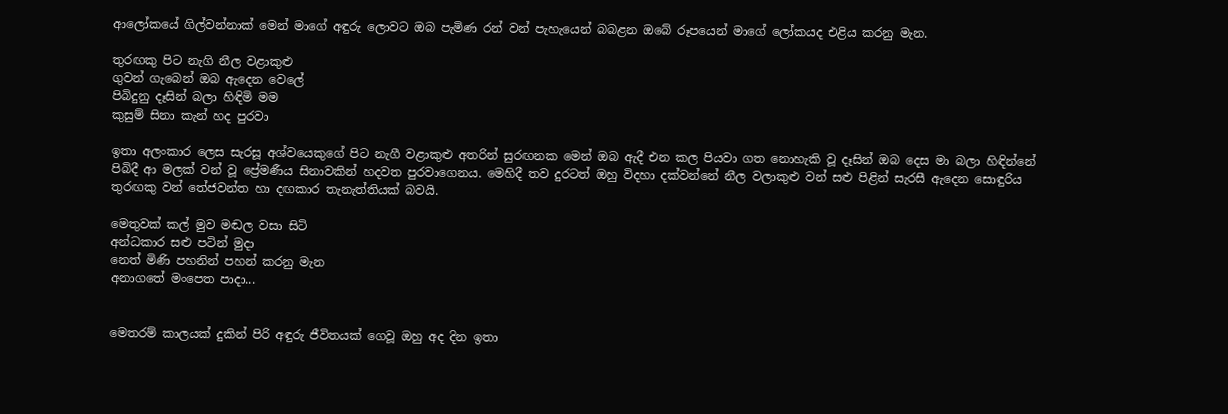ආලෝකයේ ගිල්වන්නාක් මෙන් මාගේ අඳුරු ලොවට ඔබ පැමිණ රන් වන් පැහැයෙන් බබළන ඔබේ රූපයෙන් මාගේ ලෝකයද එළිය කරනු මැන.

තුරඟකු පිට නැගි නීල වළාකුළු
ගුවන් ගැබෙන් ඔබ ඇදෙන වෙලේ
පිබිදුනු දෑසින් බලා හිඳිමි මම
කුසුම් සිනා කැන් හද පුරවා

ඉතා අලංකාර ලෙස සැරසූ අශ්වයෙකුගේ පිට නැගී වළාකුළු අතරින් සුරඟනක මෙන් ඔබ ඇදී එන කල පියවා ගත නොහැකි වූ දෑසින් ඔබ දෙස මා බලා හිඳින්නේ පිබිදී ආ මලක් වන් වූ ප්‍රේමණීය සිනාවකින් හදවත පුරවාගෙනය. මෙහිදී තව දුරටත් ඔහු විදහා දක්වන්නේ නීල වලාකුළු වන් සළු පිළින් සැරසී ඇදෙන සොඳුරිය තුරඟකු වන් තේජවන්ත හා දඟකාර තැනැත්තියක් බවයි.

මෙතුවක් කල් මුව මඬල වසා සිටි
අන්ධකාර සළු පටින් මුදා
නෙත් මිණි පහනින් පහන් කරනු මැන
අනාගතේ මංපෙත පාදා...


මෙතරම් කාලයක් දුකින් පිරි අඳුරු ජීවිතයක් ගෙවූ ඔහු අද දින ඉතා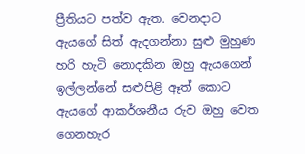ප්‍රීතියට පත්ව ඇත. වෙනදාට ඇයගේ සිත් ඇදගන්නා සුළු මුහුණ හරි හැටි නොදකින ඔහු ඇයගෙන් ඉල්ලන්නේ සළුපිළි ඈත් කොට ඇයගේ ආකර්ශනීය රුව ඔහු වෙත ගෙනහැර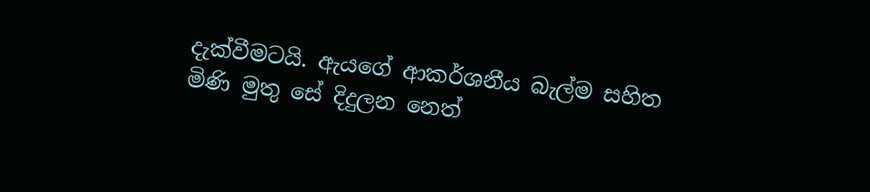දැක්වීමටයි. ඇයගේ ආකර්ශනීය බැල්ම සහිත මිණි මුතු සේ දිදුලන නෙත්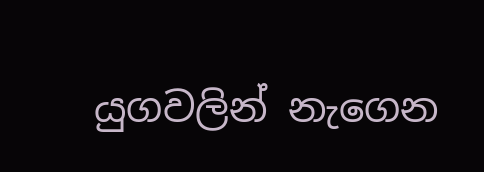යුගවලින් නැගෙන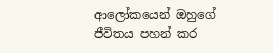ආලෝකයෙන් ඔහුගේ ජීවිතය පහන් කර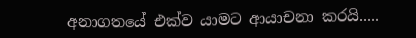අනාගතයේ එක්ව යාමට ආයාචනා කරයි.....